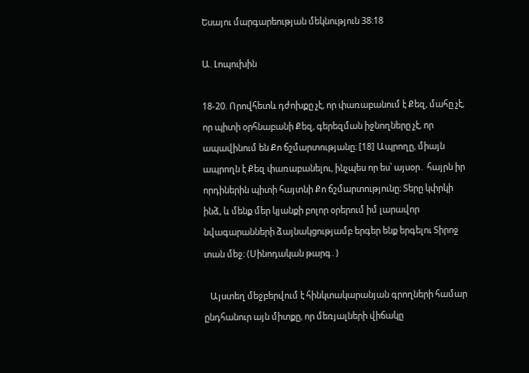Եսայու մարգարեության մեկնություն 38:18

Ա. Լոպուխին

18-20. Որովհետև դժոխքը չէ, որ փառաբանում է Քեզ, մահը չէ, որ պիտի օրհնաբանի Քեզ, գերեզման իջնողները չէ, որ ապավինում են Քո ճշմարտությանը։ [18] Ապրողը, միայն ապրողն է Քեզ փառաբանելու, ինչպես որ ես՝ այսօր․ հայրն իր որդիներին պիտի հայտնի Քո ճշմարտությունը։ Տերը կփրկի ինձ, և մենք մեր կյանքի բոլոր օրերում իմ լարավոր նվագարանների ձայնակցությամբ երգեր ենք երգելու Տիրոջ տան մեջ։ (Սինոդական թարգ․)

   Այստեղ մեջբերվում է հինկտակարանյան գրողների համար ընդհանուր այն միտքը, որ մեռյալների վիճակը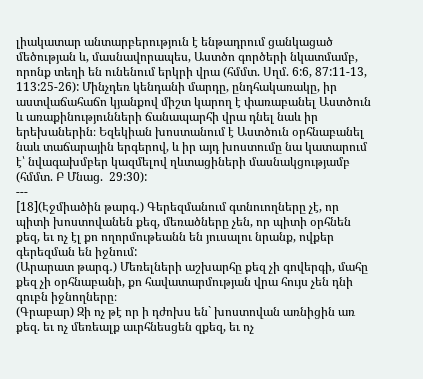լիակատար անտարբերություն է ենթադրում ցանկացած մեծության և, մասնավորապես, Աստծո գործերի նկատմամբ, որոնք տեղի են ունենում երկրի վրա (հմմտ. Սղմ. 6:6, 87:11-13, 113:25-26): Մինչդեռ կենդանի մարդը, ընդհակառակը, իր աստվաճահաճո կյանքով միշտ կարող է փառաբանել Աստծուն և առաքինությունների ճանապարհի վրա դնել նաև իր երեխաներին։ Եզեկիան խոստանում է Աստծուն օրհնաբանել նաև տաճարային երգերով, և իր այդ խոստումը նա կատարում է՝ նվագախմբեր կազմելով ղևտացիների մասնակցությամբ (հմմտ. Բ Մնաց.  29:30):
---
[18](Էջմիածին թարգ․) Գերեզմանում գտնուողները չէ, որ պիտի խոստովանեն քեզ, մեռածները չեն, որ պիտի օրհնեն քեզ, եւ ոչ էլ քո ողորմութեանն են յուսալու նրանք, ովքեր գերեզման են իջնում:
(Արարատ թարգ․) Մեռելների աշխարհը քեզ չի գովերգի, մահը քեզ չի օրհնաբանի, քո հավատարմության վրա հույս չեն դնի գուբն իջնողները։
(Գրաբար) Զի ոչ թէ որ ի դժոխս են` խոստովան առնիցին առ քեզ. եւ ոչ մեռեալք աւրհնեսցեն զքեզ, եւ ոչ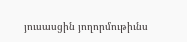յուսասցին յողորմութիւնս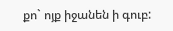քո` ոյք իջանեն ի գուբ: